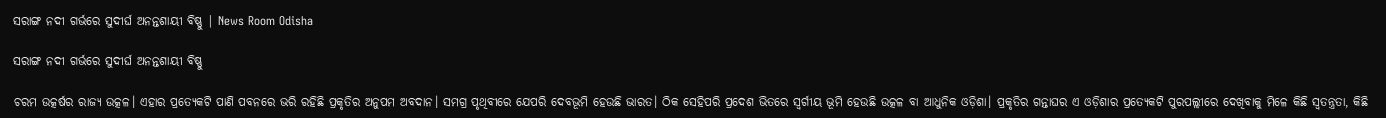ସରାଙ୍ଗ ନଦୀ ଗର୍ଭରେ ସୁଦୀର୍ଘ ଅନନ୍ତଶାୟୀ ବିଷ୍ଣୁ | News Room Odisha

ସରାଙ୍ଗ ନଦୀ ଗର୍ଭରେ ସୁଦୀର୍ଘ ଅନନ୍ତଶାୟୀ ବିଷ୍ଣୁ

ଚରମ ଉତ୍କର୍ଷର ରାଜ୍ୟ ଉତ୍କଳ। ଏହାର ପ୍ରତ୍ୟେକଟି ପାଣି ପବନରେ ଭରି ରହିଛି ପ୍ରକୃତିର ଅନୁପମ ଅବଦାନ। ସମଗ୍ର ପୃଥିବୀରେ ଯେପରି ଦେବଭୂମି ହେଉଛି ଭାରତ। ଠିକ ସେହିପରି ପ୍ରଦେଶ ଭିତରେ ସ୍ବର୍ଗୀୟ ଭୂମି ହେଉଛି ଉତ୍କଳ ବା ଆଧୁନିକ ଓଡ଼ିଶା। ପ୍ରକୃତିର ଗନ୍ତାଘର ଏ ଓଡ଼ିଶାର ପ୍ରତ୍ୟେକଟି ପୁରପଲ୍ଲୀରେ ଦେଖିବାକୁ ମିଳେ କିଛି ସ୍ୱତନ୍ତ୍ରତା, କିଛି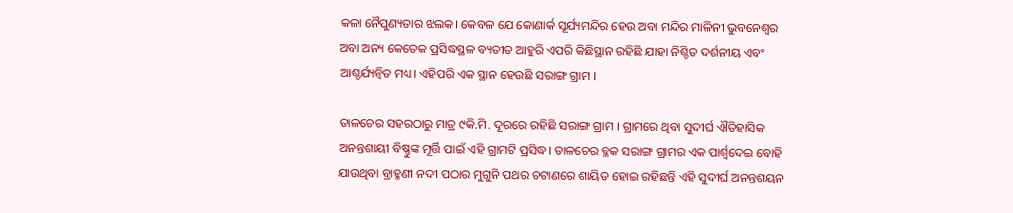କଳା ନୈପୁଣ୍ୟତାର ଝଲକ। କେବଳ ଯେ କୋଣାର୍କ ସୂର୍ଯ୍ୟମନ୍ଦିର ହେଉ ଅବା ମନ୍ଦିର ମାଳିନୀ ଭୁବନେଶ୍ୱର ଅବା ଅନ୍ୟ କେତେକ ପ୍ରସିଦ୍ଧସ୍ଥଳ ବ୍ୟତୀତ ଆହୁରି ଏପରି କିଛିସ୍ଥାନ ରହିଛି ଯାହା ନିଶ୍ଚିତ ଦର୍ଶନୀୟ ଏବଂ ଆଶ୍ଚର୍ଯ୍ୟନ୍ବିତ ମଧ୍ୟ। ଏହିପରି ଏକ ସ୍ଥାନ ହେଉଛି ସରାଙ୍ଗ ଗ୍ରାମ ।

ତାଳଚେର ସହରଠାରୁ ମାତ୍ର ୯କି.ମି. ଦୂରରେ ରହିଛି ସରାଙ୍ଗ ଗ୍ରାମ । ଗ୍ରାମରେ ଥିବା ସୁଦୀର୍ଘ ଐତିହାସିକ ଅନନ୍ତଶାୟୀ ବିଷ୍ଣୁଙ୍କ ମୂର୍ତ୍ତି ପାଇଁ ଏହି ଗ୍ରାମଟି ପ୍ରସିଦ୍ଧ। ତାଳଚେର ବ୍ଳକ ସରାଙ୍ଗ ଗ୍ରାମର ଏକ ପାର୍ଶ୍ୱଦେଇ ବୋହି ଯାଉଥିବା ବ୍ରାହ୍ମଣୀ ନଦୀ ପଠାର ମୁଗୁନି ପଥର ଚଟାଣରେ ଶାୟିତ ହୋଇ ରହିଛନ୍ତି ଏହି ସୁଦୀର୍ଘ ଅନନ୍ତଶୟନ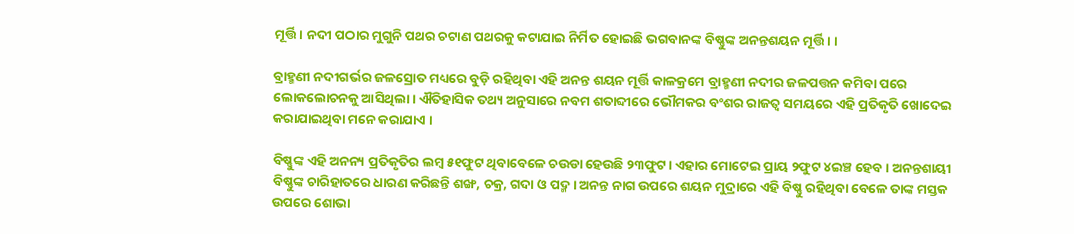ମୂର୍ତ୍ତି। ନଦୀ ପଠାର ମୁଗୁନି ପଥର ଚଟାଣ ପଥରକୁ କଟାଯାଇ ନିର୍ମିତ ହୋଇଛି ଭଗବାନଙ୍କ ବିଷ୍ଣୁଙ୍କ ଅନନ୍ତଶୟନ ମୂର୍ତ୍ତି। ।

ବ୍ରାହ୍ମଣୀ ନଦୀଗର୍ଭର ଜଳସ୍ରୋତ ମଧ୍ୟରେ ବୁଡ଼ି ରହିଥିବା ଏହି ଅନନ୍ତ ଶୟନ ମୂର୍ତ୍ତି କାଳକ୍ରମେ ବ୍ରାହ୍ମଣୀ ନଦୀର ଜଳପତ୍ତନ କମିବା ପରେ ଲୋକଲୋଚନକୁ ଆସିଥିଲା । ଐତିହାସିକ ତଥ୍ୟ ଅନୁସାରେ ନବମ ଶତାବ୍ଦୀରେ ଭୌମକର ବଂଶର ରାଜତ୍ୱ ସମୟରେ ଏହି ପ୍ରତିକୃତି ଖୋଦେଇ କରାଯାଇଥିବା ମନେ କରାଯାଏ ।

ବିଷ୍ଣୁଙ୍କ ଏହି ଅନନ୍ୟ ପ୍ରତିକୃତିର ଲମ୍ବ ୫୧ଫୁଟ ଥିବାବେଳେ ଚଉଡା ହେଉଛି ୨୩ଫୁଟ। ଏହାର ମୋଟେଇ ପ୍ରାୟ ୨ଫୁଟ ୪ଇଞ୍ଚ ହେବ। ଅନନ୍ତଶାୟୀ ବିଷ୍ଣୁଙ୍କ ଚାରିହାତରେ ଧାରଣ କରିଛନ୍ତି ଶଙ୍ଖ, ଚକ୍ର, ଗଦା ଓ ପଦ୍ମ । ଅନନ୍ତ ନାଗ ଉପରେ ଶୟନ ମୁଦ୍ରାରେ ଏହି ବିଷ୍ଣୁ ରହିଥିବା ବେଳେ ତାଙ୍କ ମସ୍ତକ ଉପରେ ଶୋଭା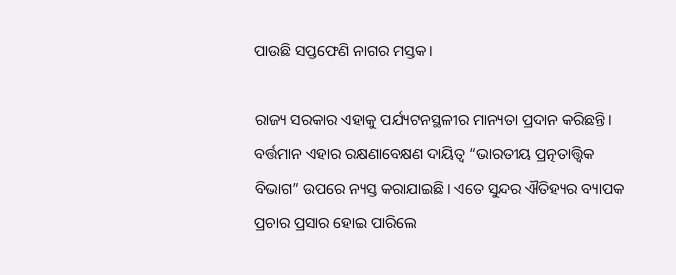ପାଉଛି ସପ୍ତଫେଣି ନାଗର ମସ୍ତକ।

ରାଜ୍ୟ ସରକାର ଏହାକୁ ପର୍ଯ୍ୟଟନସ୍ଥଳୀର ମାନ୍ୟତା ପ୍ରଦାନ କରିଛନ୍ତି। ବର୍ତ୍ତମାନ ଏହାର ରକ୍ଷଣାବେକ୍ଷଣ ଦାୟିତ୍ୱ “ଭାରତୀୟ ପ୍ରତ୍ନତାତ୍ତ୍ୱିକ ବିଭାଗ” ଉପରେ ନ୍ୟସ୍ତ କରାଯାଇଛି। ଏତେ ସୁନ୍ଦର ଐତିହ୍ୟର ବ୍ୟାପକ ପ୍ରଚାର ପ୍ରସାର ହୋଇ ପାରିଲେ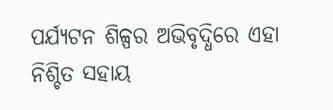ପର୍ଯ୍ୟଟନ ଶିଳ୍ପର ଅଭିବୃଦ୍ଧିରେ ଏହା ନିଶ୍ଚିତ ସହାୟ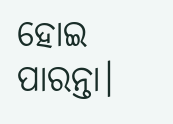ହୋଇ ପାରନ୍ତା।